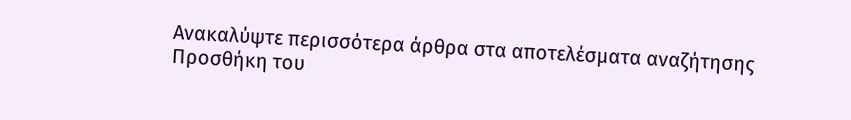Ανακαλύψτε περισσότερα άρθρα στα αποτελέσματα αναζήτησης
Προσθήκη του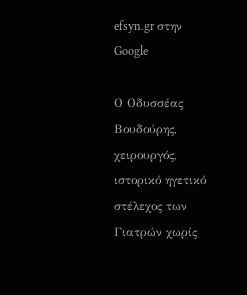efsyn.gr στην Google

Ο Οδυσσέας Βουδούρης, χειρουργός, ιστορικό ηγετικό στέλεχος των Γιατρών χωρίς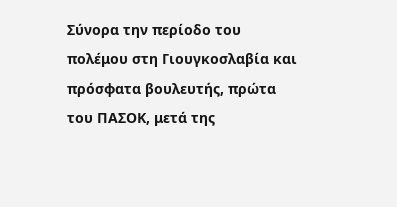Σύνορα την περίοδο του πολέμου στη Γιουγκοσλαβία και πρόσφατα βουλευτής, πρώτα του ΠΑΣΟΚ, μετά της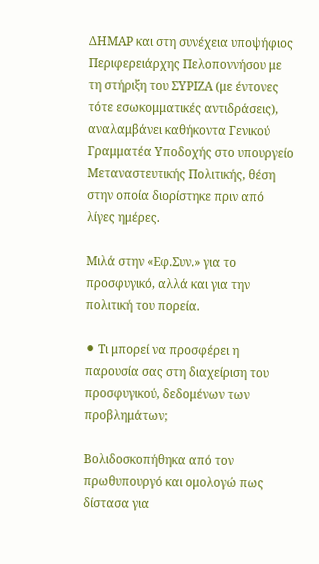ΔΗΜΑΡ και στη συνέχεια υποψήφιος Περιφερειάρχης Πελοποννήσου με τη στήριξη του ΣΥΡΙΖΑ (με έντονες τότε εσωκομματικές αντιδράσεις), αναλαμβάνει καθήκοντα Γενικού Γραμματέα Υποδοχής στο υπουργείο Μεταναστευτικής Πολιτικής, θέση στην οποία διορίστηκε πριν από λίγες ημέρες.

Μιλά στην «Εφ.Συν.» για το προσφυγικό, αλλά και για την πολιτική του πορεία.

⚫ Τι μπορεί να προσφέρει η παρουσία σας στη διαχείριση του προσφυγικού, δεδομένων των προβλημάτων;

Βολιδοσκοπήθηκα από τον πρωθυπουργό και ομολογώ πως δίστασα για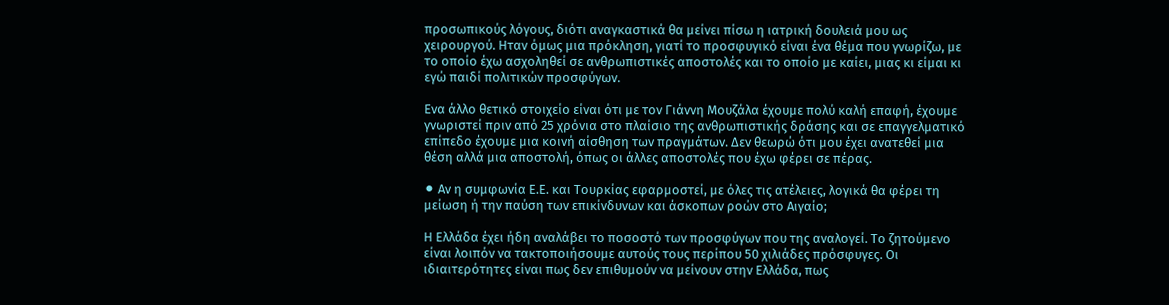προσωπικούς λόγους, διότι αναγκαστικά θα μείνει πίσω η ιατρική δουλειά μου ως χειρουργού. Ηταν όμως μια πρόκληση, γιατί το προσφυγικό είναι ένα θέμα που γνωρίζω, με το οποίο έχω ασχοληθεί σε ανθρωπιστικές αποστολές και το οποίο με καίει, μιας κι είμαι κι εγώ παιδί πολιτικών προσφύγων.

Ενα άλλο θετικό στοιχείο είναι ότι με τον Γιάννη Μουζάλα έχουμε πολύ καλή επαφή, έχουμε γνωριστεί πριν από 25 χρόνια στο πλαίσιο της ανθρωπιστικής δράσης και σε επαγγελματικό επίπεδο έχουμε μια κοινή αίσθηση των πραγμάτων. Δεν θεωρώ ότι μου έχει ανατεθεί μια θέση αλλά μια αποστολή, όπως οι άλλες αποστολές που έχω φέρει σε πέρας.

⚫ Αν η συμφωνία Ε.Ε. και Τουρκίας εφαρμοστεί, με όλες τις ατέλειες, λογικά θα φέρει τη μείωση ή την παύση των επικίνδυνων και άσκοπων ροών στο Αιγαίο;

Η Ελλάδα έχει ήδη αναλάβει το ποσοστό των προσφύγων που της αναλογεί. Το ζητούμενο είναι λοιπόν να τακτοποιήσουμε αυτούς τους περίπου 50 χιλιάδες πρόσφυγες. Οι ιδιαιτερότητες είναι πως δεν επιθυμούν να μείνουν στην Ελλάδα, πως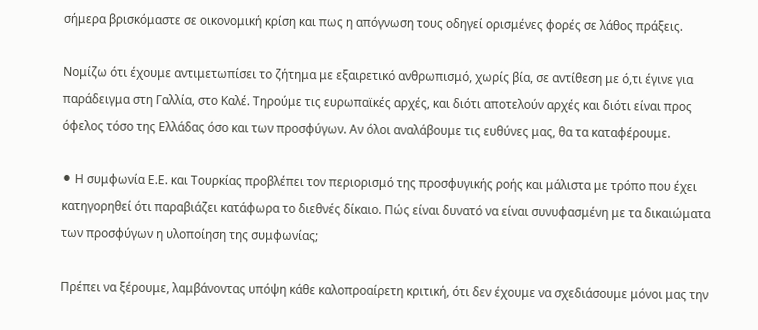σήμερα βρισκόμαστε σε οικονομική κρίση και πως η απόγνωση τους οδηγεί ορισμένες φορές σε λάθος πράξεις.

Νομίζω ότι έχουμε αντιμετωπίσει το ζήτημα με εξαιρετικό ανθρωπισμό, χωρίς βία, σε αντίθεση με ό,τι έγινε για παράδειγμα στη Γαλλία, στο Καλέ. Τηρούμε τις ευρωπαϊκές αρχές, και διότι αποτελούν αρχές και διότι είναι προς όφελος τόσο της Ελλάδας όσο και των προσφύγων. Αν όλοι αναλάβουμε τις ευθύνες μας, θα τα καταφέρουμε.

⚫ Η συμφωνία Ε.Ε. και Τουρκίας προβλέπει τον περιορισμό της προσφυγικής ροής και μάλιστα με τρόπο που έχει κατηγορηθεί ότι παραβιάζει κατάφωρα το διεθνές δίκαιο. Πώς είναι δυνατό να είναι συνυφασμένη με τα δικαιώματα των προσφύγων η υλοποίηση της συμφωνίας;

Πρέπει να ξέρουμε, λαμβάνοντας υπόψη κάθε καλοπροαίρετη κριτική, ότι δεν έχουμε να σχεδιάσουμε μόνοι μας την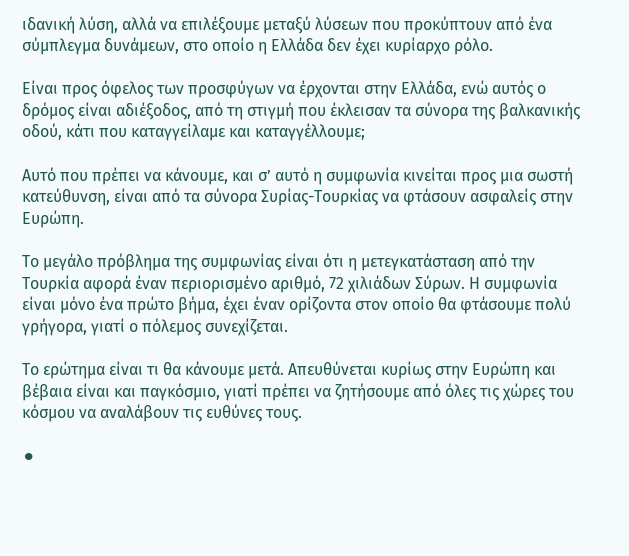ιδανική λύση, αλλά να επιλέξουμε μεταξύ λύσεων που προκύπτουν από ένα σύμπλεγμα δυνάμεων, στο οποίο η Ελλάδα δεν έχει κυρίαρχο ρόλο.

Είναι προς όφελος των προσφύγων να έρχονται στην Ελλάδα, ενώ αυτός ο δρόμος είναι αδιέξοδος, από τη στιγμή που έκλεισαν τα σύνορα της βαλκανικής οδού, κάτι που καταγγείλαμε και καταγγέλλουμε;

Αυτό που πρέπει να κάνουμε, και σ’ αυτό η συμφωνία κινείται προς μια σωστή κατεύθυνση, είναι από τα σύνορα Συρίας-Τουρκίας να φτάσουν ασφαλείς στην Ευρώπη.

Το μεγάλο πρόβλημα της συμφωνίας είναι ότι η μετεγκατάσταση από την Τουρκία αφορά έναν περιορισμένο αριθμό, 72 χιλιάδων Σύρων. Η συμφωνία είναι μόνο ένα πρώτο βήμα, έχει έναν ορίζοντα στον οποίο θα φτάσουμε πολύ γρήγορα, γιατί ο πόλεμος συνεχίζεται.

Το ερώτημα είναι τι θα κάνουμε μετά. Απευθύνεται κυρίως στην Ευρώπη και βέβαια είναι και παγκόσμιο, γιατί πρέπει να ζητήσουμε από όλες τις χώρες του κόσμου να αναλάβουν τις ευθύνες τους.

⚫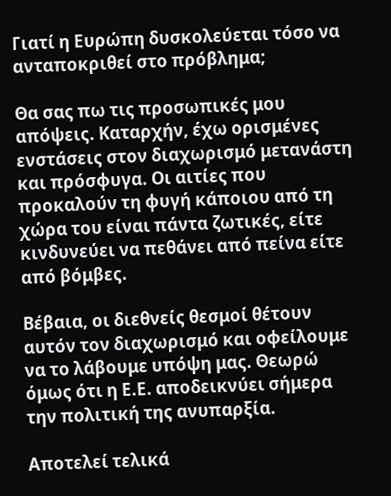Γιατί η Ευρώπη δυσκολεύεται τόσο να ανταποκριθεί στο πρόβλημα;

Θα σας πω τις προσωπικές μου απόψεις. Καταρχήν, έχω ορισμένες ενστάσεις στον διαχωρισμό μετανάστη και πρόσφυγα. Οι αιτίες που προκαλούν τη φυγή κάποιου από τη χώρα του είναι πάντα ζωτικές, είτε κινδυνεύει να πεθάνει από πείνα είτε από βόμβες.

Βέβαια, οι διεθνείς θεσμοί θέτουν αυτόν τον διαχωρισμό και οφείλουμε να το λάβουμε υπόψη μας. Θεωρώ όμως ότι η Ε.Ε. αποδεικνύει σήμερα την πολιτική της ανυπαρξία.

Αποτελεί τελικά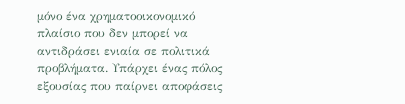μόνο ένα χρηματοοικονομικό πλαίσιο που δεν μπορεί να αντιδράσει ενιαία σε πολιτικά προβλήματα. Υπάρχει ένας πόλος εξουσίας που παίρνει αποφάσεις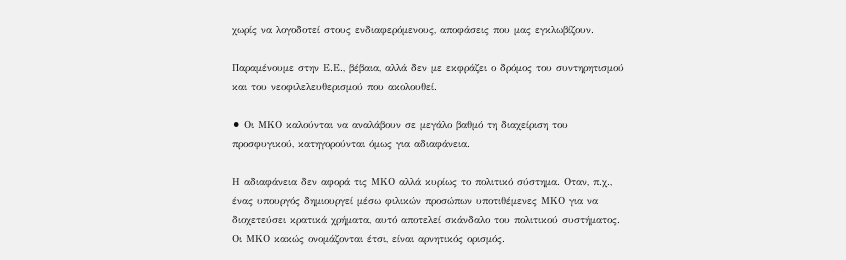χωρίς να λογοδοτεί στους ενδιαφερόμενους, αποφάσεις που μας εγκλωβίζουν.

Παραμένουμε στην Ε.Ε., βέβαια, αλλά δεν με εκφράζει ο δρόμος του συντηρητισμού και του νεοφιλελευθερισμού που ακολουθεί.

⚫ Οι ΜΚΟ καλούνται να αναλάβουν σε μεγάλο βαθμό τη διαχείριση του προσφυγικού, κατηγορούνται όμως για αδιαφάνεια.

Η αδιαφάνεια δεν αφορά τις ΜΚΟ αλλά κυρίως το πολιτικό σύστημα. Οταν, π.χ., ένας υπουργός δημιουργεί μέσω φιλικών προσώπων υποτιθέμενες ΜΚΟ για να διοχετεύσει κρατικά χρήματα, αυτό αποτελεί σκάνδαλο του πολιτικού συστήματος. Οι ΜΚΟ κακώς ονομάζονται έτσι, είναι αρνητικός ορισμός.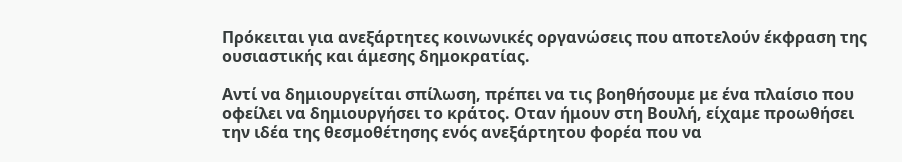Πρόκειται για ανεξάρτητες κοινωνικές οργανώσεις που αποτελούν έκφραση της ουσιαστικής και άμεσης δημοκρατίας.

Αντί να δημιουργείται σπίλωση, πρέπει να τις βοηθήσουμε με ένα πλαίσιο που οφείλει να δημιουργήσει το κράτος. Οταν ήμουν στη Βουλή, είχαμε προωθήσει την ιδέα της θεσμοθέτησης ενός ανεξάρτητου φορέα που να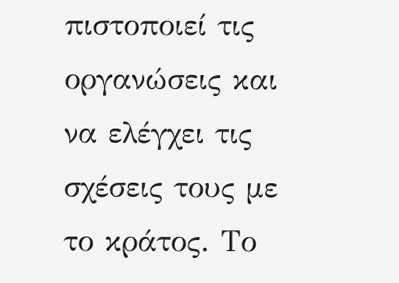πιστοποιεί τις οργανώσεις και να ελέγχει τις σχέσεις τους με το κράτος. Το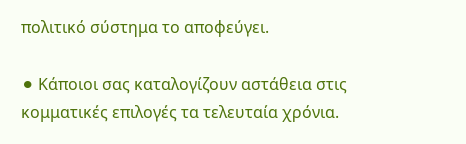πολιτικό σύστημα το αποφεύγει.

⚫ Κάποιοι σας καταλογίζουν αστάθεια στις κομματικές επιλογές τα τελευταία χρόνια.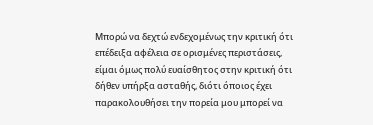Μπορώ να δεχτώ ενδεχομένως την κριτική ότι επέδειξα αφέλεια σε ορισμένες περιστάσεις, είμαι όμως πολύ ευαίσθητος στην κριτική ότι δήθεν υπήρξα ασταθής, διότι όποιος έχει παρακολουθήσει την πορεία μου μπορεί να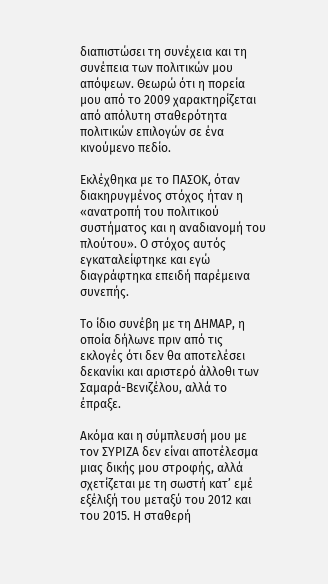διαπιστώσει τη συνέχεια και τη συνέπεια των πολιτικών μου απόψεων. Θεωρώ ότι η πορεία μου από το 2009 χαρακτηρίζεται από απόλυτη σταθερότητα πολιτικών επιλογών σε ένα κινούμενο πεδίο.

Εκλέχθηκα με το ΠΑΣΟΚ, όταν διακηρυγμένος στόχος ήταν η «ανατροπή του πολιτικού συστήματος και η αναδιανομή του πλούτου». Ο στόχος αυτός εγκαταλείφτηκε και εγώ διαγράφτηκα επειδή παρέμεινα συνεπής.

Το ίδιο συνέβη με τη ΔΗΜΑΡ, η οποία δήλωνε πριν από τις εκλογές ότι δεν θα αποτελέσει δεκανίκι και αριστερό άλλοθι των Σαμαρά-Βενιζέλου, αλλά το έπραξε.

Ακόμα και η σύμπλευσή μου με τον ΣΥΡΙΖΑ δεν είναι αποτέλεσμα μιας δικής μου στροφής, αλλά σχετίζεται με τη σωστή κατ’ εμέ εξέλιξή του μεταξύ του 2012 και του 2015. Η σταθερή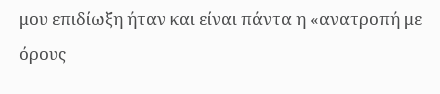μου επιδίωξη ήταν και είναι πάντα η «ανατροπή με όρους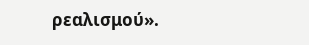ρεαλισμού».